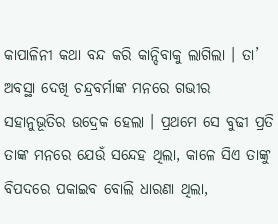କାପାଳିନୀ କଥା ବନ୍ଦ କରି କାନ୍ଦିବାକୁ ଲାଗିଲା । ତା’ ଅବସ୍ଥା ଦେଖି ଚନ୍ଦ୍ରବର୍ମାଙ୍କ ମନରେ ଗଭୀର ସହାନୁଭୂତିର ଉଦ୍ରେକ ହେଲା । ପ୍ରଥମେ ସେ ବୁଢୀ ପ୍ରତି ତାଙ୍କ ମନରେ ଯେଉଁ ସନ୍ଦେହ ଥିଲା, କାଳେ ସିଏ ତାଙ୍କୁ ବିପଦରେ ପକାଇବ ବୋଲି ଧାରଣା ଥିଲା,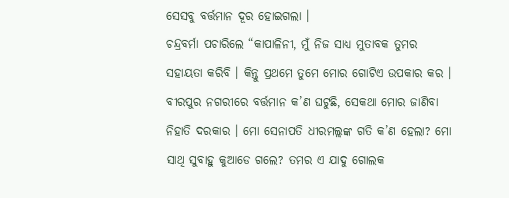ସେସବୁ ବର୍ତ୍ତମାନ ଦୂର ହୋଇଗଲା ।
ଚନ୍ଦ୍ରବର୍ମା ପଚାରିଲେ “କାପାଳିନୀ, ମୁଁ ନିଜ ସାଧ୍ୟ ମୁତାବକ ତୁମର ସହାୟତା କରିବି । କିନ୍ତୁ ପ୍ରଥମେ ତୁମେ ମୋର ଗୋଟିଏ ଉପକାର କର । ବୀରପୁର ନଗରୀରେ ବର୍ତ୍ତମାନ କ’ଣ ଘଟୁଛି, ସେକଥା ମୋର ଜାଣିବା ନିହାତି ଦରକାର । ମୋ ସେନାପତି ଧୀରମଲ୍ଲଙ୍କ ଗତି କ’ଣ ହେଲା? ମୋ ସାଥି ସୁବାହୁ କୁଆଡେ ଗଲେ? ତମର ଏ ଯାଦୁ ଗୋଲକ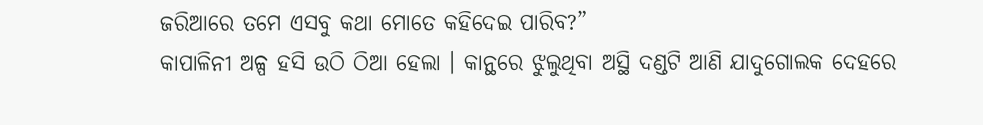ଜରିଆରେ ତମେ ଏସବୁ କଥା ମୋତେ କହିଦେଇ ପାରିବ?”
କାପାଳିନୀ ଅଳ୍ପ ହସି ଉଠି ଠିଆ ହେଲା । କାନ୍ଥରେ ଝୁଲୁଥିବା ଅସ୍ଥି ଦଣ୍ଡଟି ଆଣି ଯାଦୁଗୋଲକ ଦେହରେ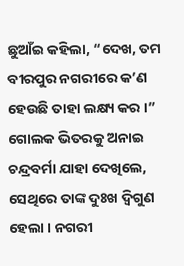ଛୁଆଁଇ କହିଲା, “ଦେଖ, ତମ ବୀରପୁର ନଗରୀରେ କ’ଣ ହେଉଛି ତାହା ଲକ୍ଷ୍ୟ କର ।”
ଗୋଲକ ଭିତରକୁ ଅନାଇ ଚନ୍ଦ୍ରବର୍ମା ଯାହା ଦେଖିଲେ, ସେଥିରେ ତାଙ୍କ ଦୁଃଖ ଦ୍ୱିଗୁଣ ହେଲା । ନଗରୀ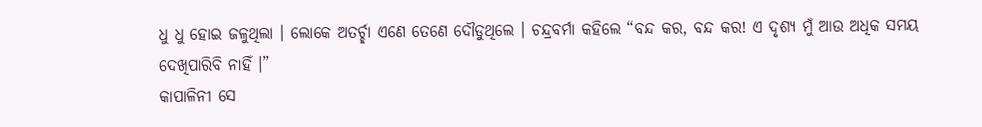ଧୁ ଧୁ ହୋଇ ଜଳୁଥିଲା । ଲୋକେ ଅତର୍ଚ୍ଛା ଏଣେ ତେଣେ ଦୌଡୁଥିଲେ । ଚନ୍ଦ୍ରବର୍ମା କହିଲେ “ବନ୍ଦ କର, ବନ୍ଦ କର! ଏ ଦୃଶ୍ୟ ମୁଁ ଆଉ ଅଧିକ ସମୟ ଦେଖିପାରିବି ନାହିଁ ।”
କାପାଳିନୀ ସେ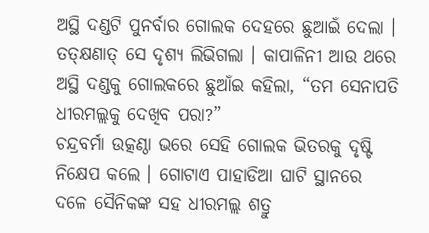ଅସ୍ଥି ଦଣ୍ଡଟି ପୁନର୍ବାର ଗୋଲକ ଦେହରେ ଛୁଆଇଁ ଦେଲା । ତତ୍କ୍ଷଣାତ୍ ସେ ଦୃଶ୍ୟ ଲିଭିଗଲା । କାପାଳିନୀ ଆଉ ଥରେ ଅସ୍ଥି ଦଣ୍ଡକୁ ଗୋଲକରେ ଛୁଆଁଇ କହିଲା, “ତମ ସେନାପତି ଧୀରମଲ୍ଲକୁ ଦେଖିବ ପରା?”
ଚନ୍ଦ୍ରବର୍ମା ଉତ୍କଣ୍ଠା ଭରେ ସେହି ଗୋଲକ ଭିତରକୁ ଦୃଷ୍ଟି ନିକ୍ଷେପ କଲେ । ଗୋଟାଏ ପାହାଡିଆ ଘାଟି ସ୍ଥାନରେ ଦଳେ ସୈନିକଙ୍କ ସହ ଧୀରମଲ୍ଲ ଶତ୍ରୁ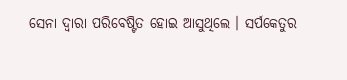ସେନା ଦ୍ୱାରା ପରିବେଷ୍ଟିତ ହୋଇ ଆସୁଥିଲେ । ସର୍ପକେତୁର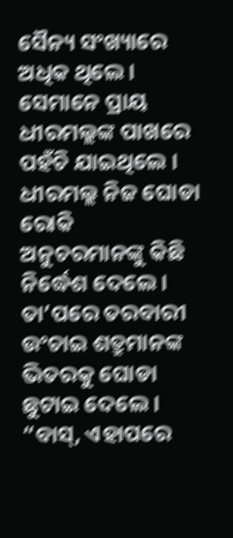ସୈନ୍ୟ ସଂଖ୍ୟାରେ ଅଧିକ ଥିଲେ । ସେମାନେ ପ୍ରାୟ ଧୀରମଲ୍ଲଙ୍କ ପାଖରେ ପହଁଚି ଯାଇଥିଲେ । ଧୀରମଲ୍ଲ ନିଜ ଘୋଡା ରୋକି ଅନୁଚରମାନଙ୍କୁ କିଛି ନିର୍ଦ୍ଧେଶ ଦେଲେ । ତା’ପରେ ତରବାରୀ ଉଂଚାଇ ଶତ୍ରୁମାନଙ୍କ ଭିତରକୁ ଘୋଡା ଛୁଟାଇ ଦେଲେ ।
“ବାସ୍, ଏହାପରେ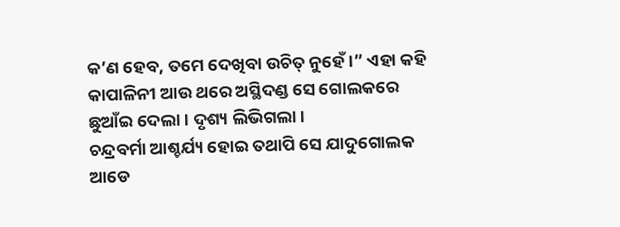କ’ଣ ହେବ, ତମେ ଦେଖିବା ଉଚିତ୍ ନୁହେଁ ।” ଏହା କହି କାପାଳିନୀ ଆଉ ଥରେ ଅସ୍ଥିଦଣ୍ଡ ସେ ଗୋଲକରେ ଛୁଆଁଇ ଦେଲା । ଦୃଶ୍ୟ ଲିଭିଗଲା ।
ଚନ୍ଦ୍ରବର୍ମା ଆଶ୍ଚର୍ଯ୍ୟ ହୋଇ ତଥାପି ସେ ଯାଦୁଗୋଲକ ଆଡେ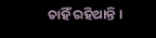ଚାହିଁ ରହିଥାନ୍ତି ।